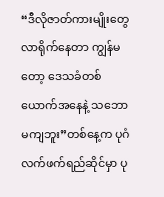“ဒီလိုဇာတ်ကားမျိုးတွေ လာရိုက်နေတာ ကျွန်မတော့ ဒေသခံတစ်ယောက်အနေနဲ့ သဘောမကျဘူး”တစ်နေ့က ပုဂံ လက်ဖက်ရည်ဆိုင်မှာ ပု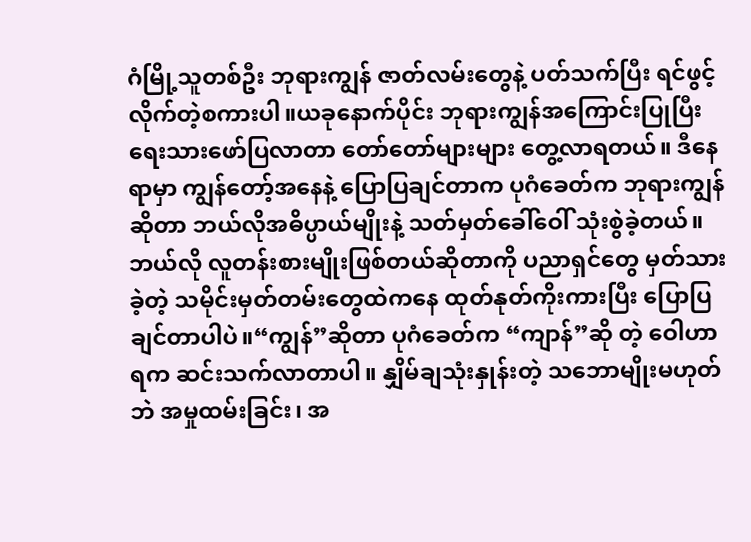ဂံမြို့သူတစ်ဦး ဘုရားကျွန် ဇာတ်လမ်းတွေနဲ့ ပတ်သက်ပြီး ရင်ဖွင့်လိုက်တဲ့စကားပါ။ယခုနောက်ပိုင်း ဘုရားကျွန်အကြောင်းပြုပြီး ရေးသားဖော်ပြလာတာ တော်တော်များများ တွေ့လာရတယ်။ ဒီနေရာမှာ ကျွန်တော့်အနေနဲ့ ပြောပြချင်တာက ပုဂံခေတ်က ဘုရားကျွန်ဆိုတာ ဘယ်လိုအဓိပ္ပာယ်မျိုးနဲ့ သတ်မှတ်ခေါ်ဝေါ် သုံးစွဲခဲ့တယ်။ ဘယ်လို လူတန်းစားမျိုးဖြစ်တယ်ဆိုတာကို ပညာရှင်တွေ မှတ်သားခဲ့တဲ့ သမိုင်းမှတ်တမ်းတွေထဲကနေ ထုတ်နုတ်ကိုးကားပြီး ပြောပြချင်တာပါပဲ။“ကျွန်”ဆိုတာ ပုဂံခေတ်က “ကျာန်”ဆို တဲ့ ဝေါဟာရက ဆင်းသက်လာတာပါ။ နျှိမ်ချသုံးနှုန်းတဲ့ သဘောမျိုးမဟုတ်ဘဲ အမှုထမ်းခြင်း၊ အ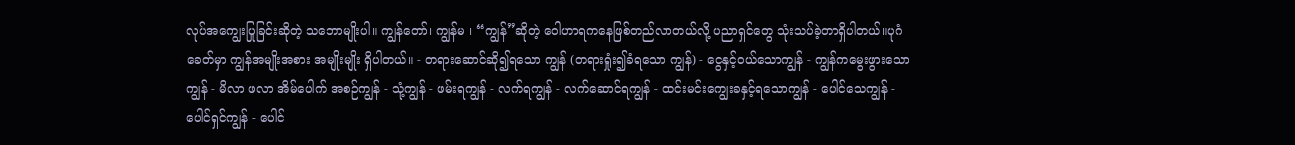လုပ်အကျွေးပြုခြင်းဆိုတဲ့ သဘောမျိုးပါ။ ကျွန်တော်၊ ကျွန်မ ၊ “ကျွန်”ဆိုတဲ့ ဝေါဟာရကနေဖြစ်တည်လာတယ်လို့ ပညာရှင်တွေ သုံးသပ်ခဲ့တာရှိပါတယ်။ပုဂံခေတ်မှာ ကျွန်အမျိုးအစား အမျိုးမျိုး ရှိပါတယ်။ - တရားဆောင်ဆို၍ရသော ကျွန် (တရားရှုံး၍ခံရသော ကျွန်) - ငွေနှင့်ဝယ်သောကျွန် - ကျွန်ကမွေးဖွားသောကျွန် - မိလာ ဖလာ အိမ်ပေါက် အစဉ်ကျွန် - သုံ့ကျွန် - ဖမ်းရကျွန် - လက်ရကျွန် - လက်ဆောင်ရကျွန် - ထင်းမင်းကျွေးခနှင့်ရသောကျွန် - ပေါင်သေကျွန် - ပေါင်ရှင်ကျွန် - ပေါင်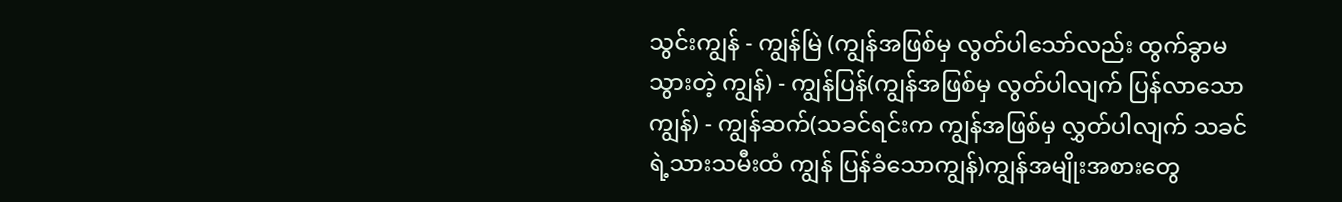သွင်းကျွန် - ကျွန်မြဲ (ကျွန်အဖြစ်မှ လွတ်ပါသော်လည်း ထွက်ခွာမသွားတဲ့ ကျွန်) - ကျွန်ပြန်(ကျွန်အဖြစ်မှ လွတ်ပါလျက် ပြန်လာသော ကျွန်) - ကျွန်ဆက်(သခင်ရင်းက ကျွန်အဖြစ်မှ လွှတ်ပါလျက် သခင်ရဲ့သားသမီးထံ ကျွန် ပြန်ခံသောကျွန်)ကျွန်အမျိုးအစားတွေ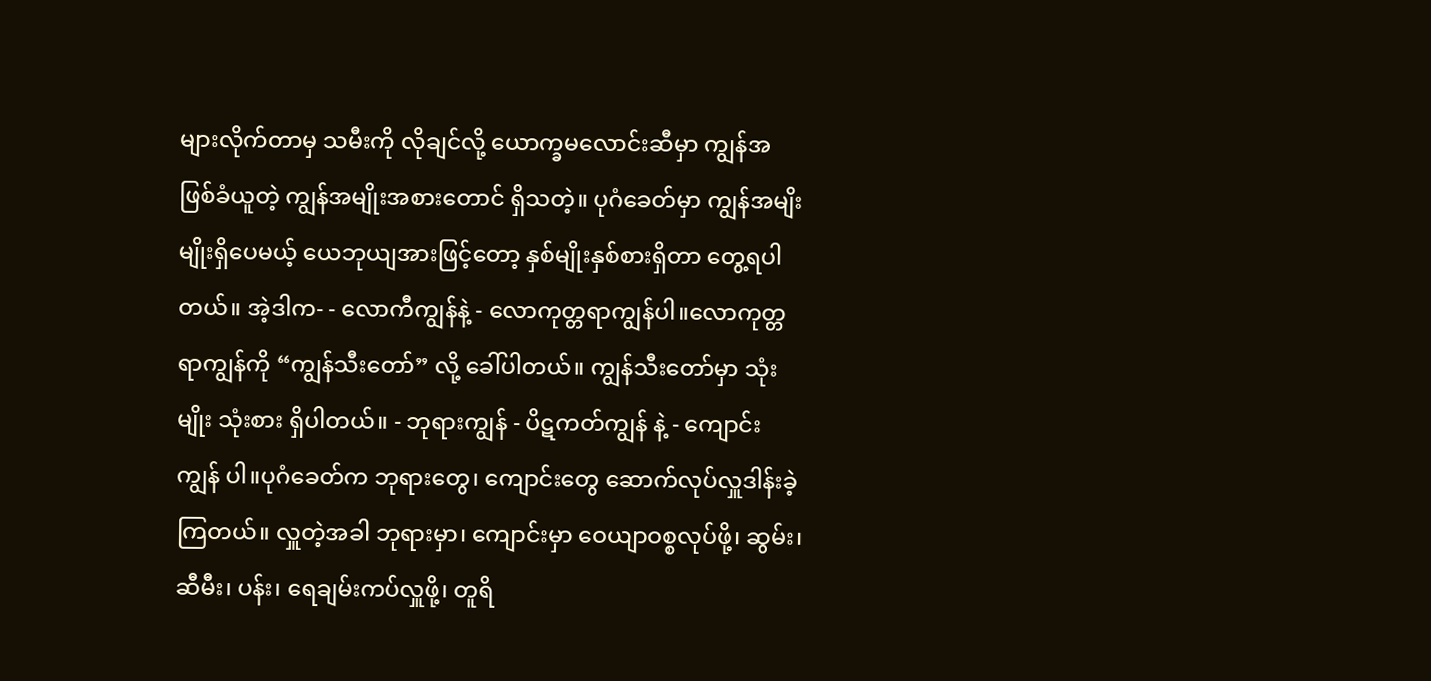များလိုက်တာမှ သမီးကို လိုချင်လို့ ယောက္ခမလောင်းဆီမှာ ကျွန်အဖြစ်ခံယူတဲ့ ကျွန်အမျိုးအစားတောင် ရှိသတဲ့။ ပုဂံခေတ်မှာ ကျွန်အမျိးမျိုးရှိပေမယ့် ယေဘုယျအားဖြင့်တော့ နှစ်မျိုးနှစ်စားရှိတာ တွေ့ရပါတယ်။ အဲ့ဒါက- - လောကီကျွန်နဲ့ - လောကုတ္တရာကျွန်ပါ။လောကုတ္တရာကျွန်ကို “ကျွန်သီးတော်” လို့ ခေါ်ပါတယ်။ ကျွန်သီးတော်မှာ သုံးမျိုး သုံးစား ရှိပါတယ်။ - ဘုရားကျွန် - ပိဋကတ်ကျွန် နဲ့ - ကျောင်းကျွန် ပါ။ပုဂံခေတ်က ဘုရားတွေ၊ ကျောင်းတွေ ဆောက်လုပ်လှူဒါန်းခဲ့ကြတယ်။ လှူတဲ့အခါ ဘုရားမှာ၊ ကျောင်းမှာ ဝေယျာဝစ္စလုပ်ဖို့၊ ဆွမ်း၊ ဆီမီး၊ ပန်း၊ ရေချမ်းကပ်လှူဖို့၊ တူရိ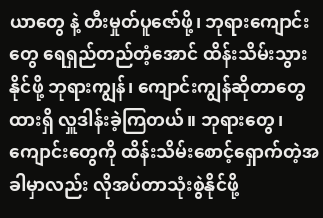ယာတွေ နဲ့ တီးမှုတ်ပူဇော်ဖို့၊ ဘုရားကျောင်းတွေ ရေရှည်တည်တံ့အောင် ထိန်းသိမ်းသွားနိုင်ဖို့ ဘုရားကျွန်၊ ကျောင်းကျွန်ဆိုတာတွေ ထားရှိ လှူဒါန်းခဲ့ကြတယ်။ ဘုရားတွေ၊ ကျောင်းတွေကို ထိန်းသိမ်းစောင့်ရှောက်တဲ့အခါမှာလည်း လိုအပ်တာသုံးစွဲနိုင်ဖို့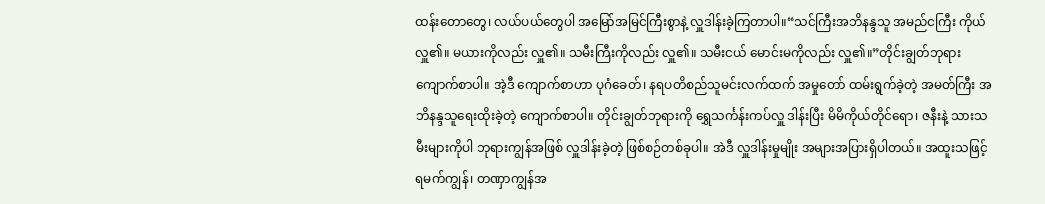ထန်းတောတွေ၊ လယ်ပယ်တွေပါ အမြော်အမြင်ကြီးစွာနဲ့ လှူဒါန်းခဲ့ကြတာပါ။“သင်ကြီးအဘိနန္ဒသူ အမည်ငကြီး ကိုယ်လှူ၏။ မယားကိုလည်း လှူ၏။ သမီးကြီးကိုလည်း လှူ၏။ သမီးငယ် မောင်းမကိုလည်း လှူ၏။”တိုင်းချွတ်ဘုရားကျောက်စာပါ။ အဲ့ဒီ ကျောက်စာဟာ ပုဂံခေတ်၊ နရပတိစည်သူမင်းလက်ထက် အမှုတော် ထမ်းရွက်ခဲ့တဲ့ အမတ်ကြီး အဘိနန္ဒသူရေးထိုးခဲ့တဲ့ ကျောက်စာပါ။ တိုင်းချွတ်ဘုရားကို ရွှေသင်္ကန်းကပ်လှူ ဒါန်းပြီး မိမိကိုယ်တိုင်ရော၊ ဇနီးနဲ့ သားသမီးများကိုပါ ဘုရားကျွန်အဖြစ် လှူဒါန်းခဲ့တဲ့ ဖြစ်စဉ်တစ်ခုပါ။ အဲဒီ လှူဒါန်းမှုမျိုး အများအပြားရှိပါတယ်။ အထူးသဖြင့် ရမက်ကျွန်၊ တဏှာကျွန်အ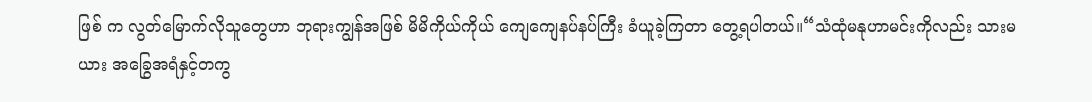ဖြစ် က လွတ်မြောက်လိုသူတွေဟာ ဘုရားကျွန်အဖြစ် မိမိကိုယ်ကိုယ် ကျေကျေနပ်နပ်ကြီး ခံယူခဲ့ကြတာ တွေ့ရပါတယ်။“သံထုံမနုဟာမင်းကိုလည်း သားမယား အခြွေအရံနှင့်တကွ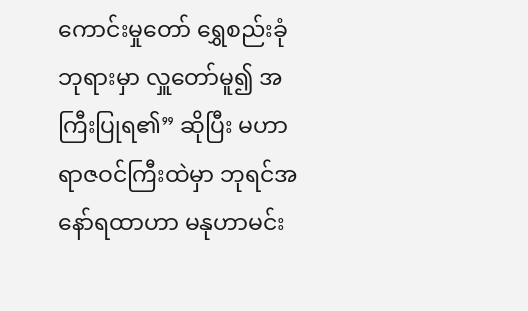ကောင်းမှုတော် ရွှေစည်းခုံဘုရားမှာ လှူတော်မူ၍ အကြီးပြုရ၏” ဆိုပြီး မဟာရာဇဝင်ကြီးထဲမှာ ဘုရင်အနော်ရထာဟာ မနုဟာမင်း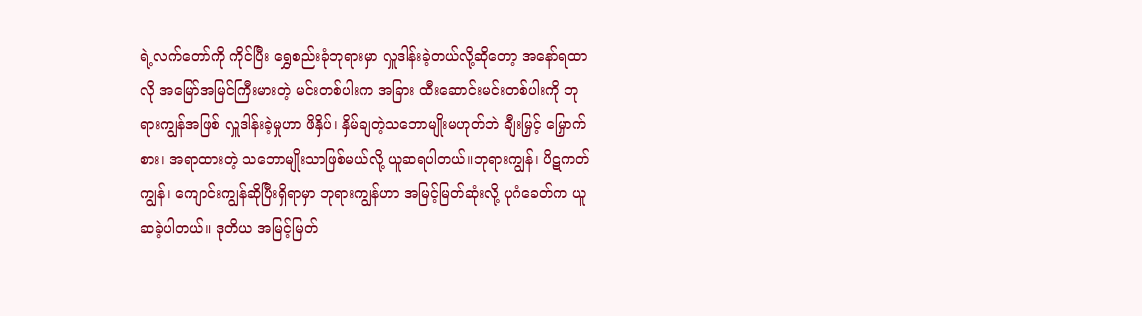ရဲ့လက်တော်ကို ကိုင်ပြီး ရွှေစည်းခုံဘုရားမှာ လှူဒါန်းခဲ့တယ်လို့ဆိုတော့ အနော်ရထာလို အမြော်အမြင်ကြီးမားတဲ့ မင်းတစ်ပါးက အခြား ထီးဆောင်းမင်းတစ်ပါးကို ဘုရားကျွန်အဖြစ် လှူဒါန်းခဲ့မှုဟာ ဖိနှိပ်၊ နှိမ်ချတဲ့သဘောမျိုးမဟုတ်ဘဲ ချီးမြှင့် မြှောက်စား၊ အရာထားတဲ့ သဘောမျိုးသာဖြစ်မယ်လို့ ယူဆရပါတယ်။ဘုရားကျွန်၊ ပိဋကတ်ကျွန်၊ ကျောင်းကျွန်ဆိုပြီးရှိရာမှာ ဘုရားကျွန်ဟာ အမြင့်မြတ်ဆုံးလို့ ပုဂံခေတ်က ယူဆခဲ့ပါတယ်။ ဒုတိယ အမြင့်မြတ်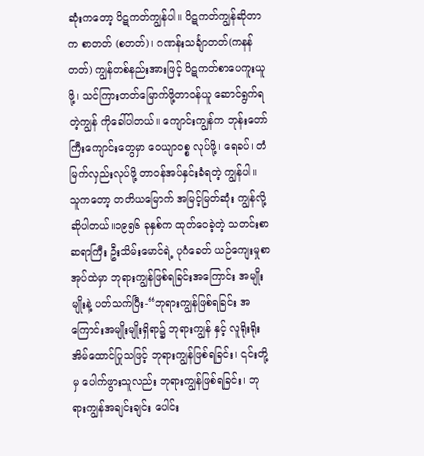ဆုံးကတော့ ပိဋကတ်ကျွန်ပါ။ ပိဋကတ်ကျွန်ဆိုတာက စာတတ် (စတတ်)၊ ဂဏန်းသင်္ချာတတ်(ကနန်တတ်) ကျွန်တစ်နည်းအားဖြင့် ပိဋကတ်စာပေကူးယူဖို့၊ သင်ကြားတတ်မြောက်ဖို့တာဝန်ယူ ဆောင်ရွက်ရတဲ့ကျွန် ကိုခေါ်ပါတယ်။ ကျောင်းကျွန်က ဘုန်းတော်ကြီးကျောင်းတွေမှာ ဝေယျာဝစ္စ လုပ်ဖို့၊ ရေခပ်၊ တံမြက်လှည်းလုပ်ဖို့ တာဝန်အပ်နှင်းခံရတဲ့ ကျွန်ပါ။ သူကတော့ တတိယမြောက် အမြင့်မြတ်ဆုံး ကျွန်လို့ ဆိုပါတယ်။၁၉၅၆ ခုနှစ်က ထုတ်ဝေခဲ့တဲ့ သတင်းစာဆရာကြီး ဦးသိမ်းမောင်ရဲ့ ပုဂံခေတ် ယဉ်ကျေးမှုစာအုပ်ထဲမှာ ဘုရားကျွန်ဖြစ်ရခြင်းအကြောင်း အမျိုးမျိုးနဲ့ ပတ်သက်ပြီး-“ဘုရားကျွန်ဖြစ်ရခြင်း အကြောင်းအမျိုးမျိုးရှိရာ၌ ဘုရားကျွန် နှင့် လူရိုးရိုးအိမ်ထောင်ပြုသဖြင့် ဘုရားကျွန်ဖြစ်ရခြင်း၊ ၎င်းတို့မှ ပေါက်ဖွားသူလည်း ဘုရားကျွန်ဖြစ်ရခြင်း၊ ဘုရားကျွန်အချင်းချင်း ပေါင်း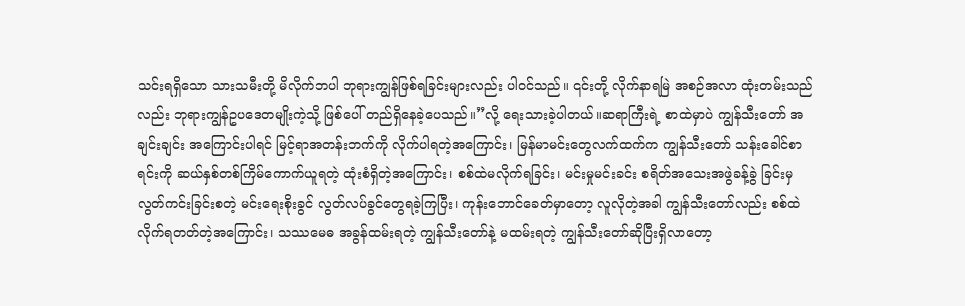သင်းရရှိသော သားသမီးတို့ မိလိုက်ဘပါ ဘုရားကျွန်ဖြစ်ရခြင်းများလည်း ပါဝင်သည်။ ၎င်းတို့ လိုက်နာရမြဲ အစဉ်အလာ ထုံးတမ်းသည်လည်း ဘုရားကျွန်ဥပဒေတမျိုးကဲ့သို့ ဖြစ်ပေါ် တည်ရှိနေခဲ့ပေသည်။”လို့ ရေးသားခဲ့ပါတယ်။ဆရာကြီးရဲ့ စာထဲမှာပဲ ကျွန်သီးတော် အချင်းချင်း အကြောင်းပါရင် မြင့်ရာအတန်းဘက်ကို လိုက်ပါရတဲ့အကြောင်း၊ မြန်မာမင်းတွေလက်ထက်က ကျွန်သီးတော် သန်းခေါင်စာရင်းကို ဆယ်နှစ်တစ်ကြိမ်ကောက်ယူရတဲ့ ထုံးစံရှိတဲ့အကြောင်း၊ စစ်ထဲမလိုက်ရခြင်း၊ မင်းမှုမင်းခင်း စရိတ်အသေးအဖွဲခန့်ခွဲ ခြင်းမှ လွတ်ကင်းခြင်းစတဲ့ မင်းရေးစိုးခွင် လွတ်လပ်ခွင်တွေရခဲ့ကြပြီး၊ ကုန်းဘောင်ခေတ်မှာတော့ လူလိုတဲ့အခါ ကျွန်သီးတော်လည်း စစ်ထဲလိုက်ရတတ်တဲ့အကြောင်း၊ သဿမေဓ အခွန်ထမ်းရတဲ့ ကျွန်သီးတော်နဲ့ မထမ်းရတဲ့ ကျွန်သီးတော်ဆိုပြီးရှိလာတော့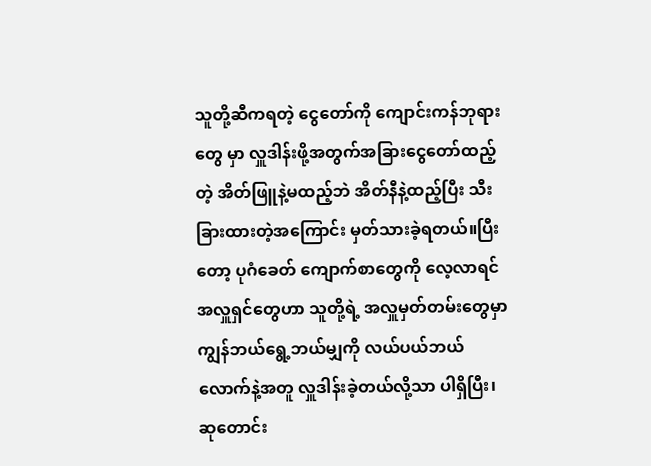သူတို့ဆီကရတဲ့ ငွေတော်ကို ကျောင်းကန်ဘုရားတွေ မှာ လှူဒါန်းဖို့အတွက်အခြားငွေတော်ထည့် တဲ့ အိတ်ဖြူနဲ့မထည့်ဘဲ အိတ်နီနဲ့ထည့်ပြီး သီးခြားထားတဲ့အကြောင်း မှတ်သားခဲ့ရတယ်။ပြီးတော့ ပုဂံခေတ် ကျောက်စာတွေကို လေ့လာရင် အလှူရှင်တွေဟာ သူတို့ရဲ့ အလှူမှတ်တမ်းတွေမှာ ကျွန်ဘယ်ရွေ့ဘယ်မျှကို လယ်ပယ်ဘယ်လောက်နဲ့အတူ လှူဒါန်းခဲ့တယ်လို့သာ ပါရှိပြီး၊ ဆုတောင်း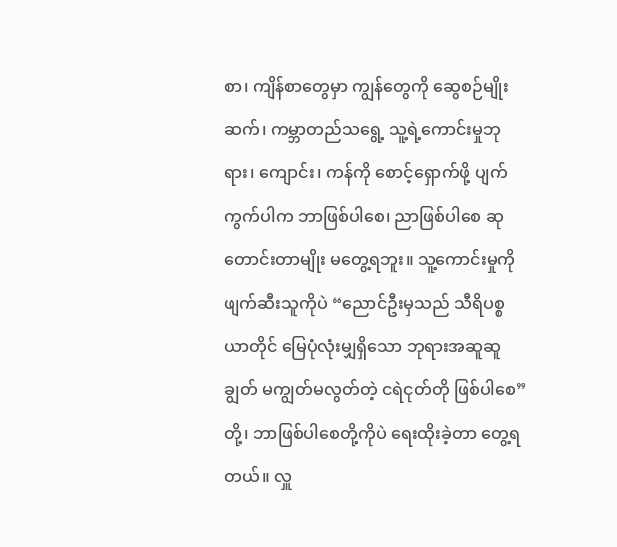စာ၊ ကျိန်စာတွေမှာ ကျွန်တွေကို ဆွေစဉ်မျိုးဆက်၊ ကမ္ဘာတည်သရွေ့ သူ့ရဲ့ကောင်းမှုဘုရား၊ ကျောင်း၊ ကန်ကို စောင့်ရှောက်ဖို့ ပျက်ကွက်ပါက ဘာဖြစ်ပါစေ၊ ညာဖြစ်ပါစေ ဆုတောင်းတာမျိုး မတွေ့ရဘူး။ သူ့ကောင်းမှုကို ဖျက်ဆီးသူကိုပဲ “ညောင်ဦးမှသည် သီရိပစ္စယာတိုင် မြေပုံလုံးမျှရှိသော ဘုရားအဆူဆူချွတ် မကျွတ်မလွတ်တဲ့ ငရဲငုတ်တို ဖြစ်ပါစေ” တို့၊ ဘာဖြစ်ပါစေတို့ကိုပဲ ရေးထိုးခဲ့တာ တွေ့ရတယ်။ လှူ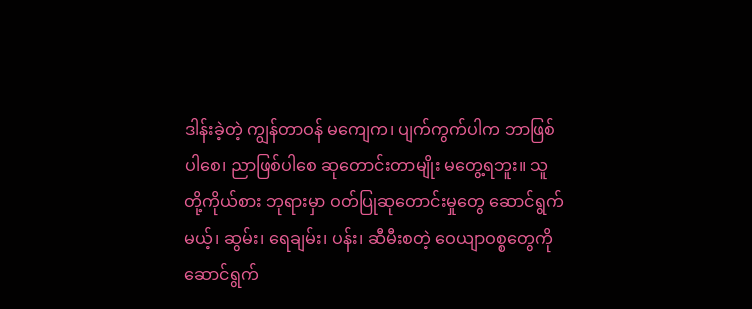ဒါန်းခဲ့တဲ့ ကျွန်တာဝန် မကျေက၊ ပျက်ကွက်ပါက ဘာဖြစ်ပါစေ၊ ညာဖြစ်ပါစေ ဆုတောင်းတာမျိုး မတွေ့ရဘူး။ သူတို့ကိုယ်စား ဘုရားမှာ ဝတ်ပြုဆုတောင်းမှုတွေ ဆောင်ရွက်မယ့်၊ ဆွမ်း၊ ရေချမ်း၊ ပန်း၊ ဆီမီးစတဲ့ ဝေယျာဝစ္စတွေကို ဆောင်ရွက်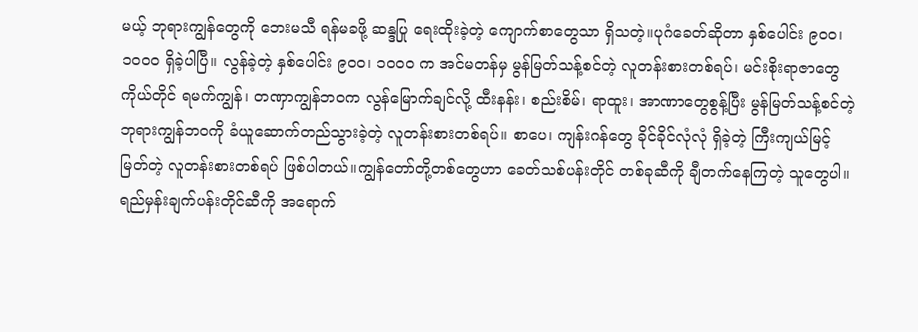မယ့် ဘုရားကျွန်တွေကို ဘေးမသီ ရန်မခဖို့ ဆန္ဒပြု ရေးထိုးခဲ့တဲ့ ကျောက်စာတွေသာ ရှိသတဲ့။ပုဂံခေတ်ဆိုတာ နှစ်ပေါင်း ၉၀၀၊ ၁၀၀၀ ရှိခဲ့ပါပြီ။ လွန်ခဲ့တဲ့ နှစ်ပေါင်း ၉၀၀၊ ၁၀၀၀ က အင်မတန်မှ မွန်မြတ်သန့်စင်တဲ့ လူတန်းစားတစ်ရပ်၊ မင်းစိုးရာဇာတွေကိုယ်တိုင် ရမက်ကျွန်၊ တဏှာကျွန်ဘဝက လွန်မြောက်ချင်လို့ ထီးနန်း၊ စည်းစိမ်၊ ရာထူး၊ အာဏာတွေစွန့်ပြီး မွန်မြတ်သန့်စင်တဲ့ ဘုရားကျွန်ဘဝကို ခံယူဆောက်တည်သွားခဲ့တဲ့ လူတန်းစားတစ်ရပ်။ စာပေ၊ ကျန်းဂန်တွေ ခိုင်ခိုင်လုံလုံ ရှိခဲ့တဲ့ ကြီးကျယ်မြင့်မြတ်တဲ့ လူတန်းစားတစ်ရပ် ဖြစ်ပါတယ်။ကျွန်တော်တို့တစ်တွေဟာ ခေတ်သစ်ပန်းတိုင် တစ်ခုဆီကို ချီတက်နေကြတဲ့ သူတွေပါ။ ရည်မှန်းချက်ပန်းတိုင်ဆီကို အရောက်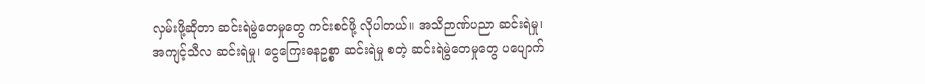လှမ်းဖို့ဆိုတာ ဆင်းရဲမွဲတေမှုတွေ ကင်းစင်ဖို့ လိုပါတယ်။ အသိဉာဏ်ပညာ ဆင်းရဲမှု၊ အကျင့်သီလ ဆင်းရဲမှု၊ ငွေကြေးဓနဥစ္စာ ဆင်းရဲမှု စတဲ့ ဆင်းရဲမွဲတေမှုတွေ ပပျောက်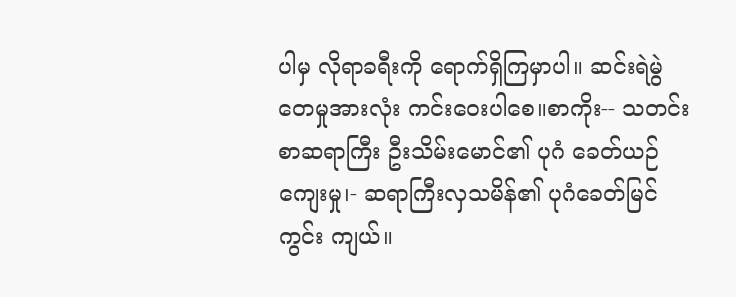ပါမှ လိုရာခရီးကို ရောက်ရှိကြမှာပါ။ ဆင်းရဲမွဲတေမှုအားလုံး ကင်းဝေးပါစေ။စာကိုး-- သတင်းစာဆရာကြီး ဦးသိမ်းမောင်၏ ပုဂံ ခေတ်ယဉ်ကျေးမှု၊- ဆရာကြီးလှသမိန်၏ ပုဂံခေတ်မြင်ကွင်း ကျယ်။